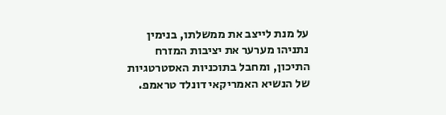על מנת לייצב את ממשלתו, בנימין נתניהו מערער את יציבות המזרח התיכון, ומחבל בתוכניות האסטרטגיות של הנשיא האמריקאי דונלד טראמפ.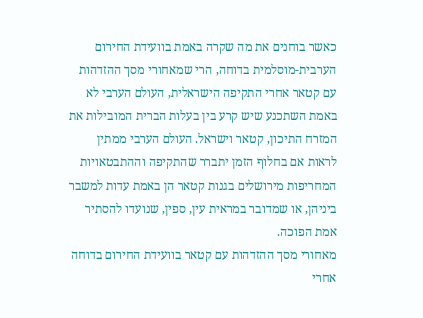כאשר בוחנים את מה שקרה באמת בוועידת החירום הערבית-מוסלמית בדוחה, הרי שמאחורי מסך ההזדהות עם קטאר אחרי התקיפה הישראלית, העולם הערבי לא באמת השתכנע שיש קרע בין בעלות הברית המובילות את המזרח התיכון, קטאר וישראל. העולם הערבי ממתין לראות אם בחלוף הזמן יתברר שהתקיפה וההתבטאויות המחריפות מירושלים בגנות קטאר הן באמת עדות למשבר ביניהן, או שמדובר במראית עין, ספין, שנועדו להסתיר אמת הפוכה.
מאחורי מסך ההזדהות עם קטאר בוועידת החירום בדוחה אחרי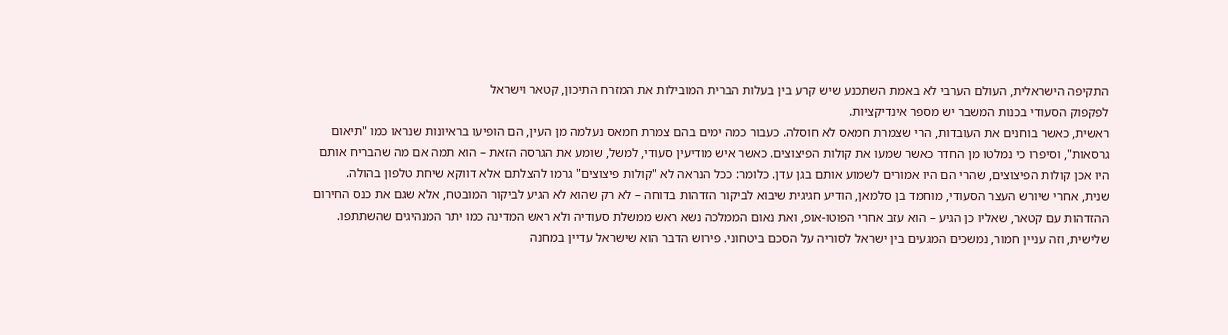התקיפה הישראלית, העולם הערבי לא באמת השתכנע שיש קרע בין בעלות הברית המובילות את המזרח התיכון, קטאר וישראל
לפקפוק הסעודי בכנות המשבר יש מספר אינדיקציות.
ראשית, כאשר בוחנים את העובדות, הרי שצמרת חמאס לא חוסלה. כעבור כמה ימים בהם צמרת חמאס נעלמה מן העין, הם הופיעו בראיונות שנראו כמו "תיאום גרסאות", וסיפרו כי נמלטו מן החדר כאשר שמעו את קולות הפיצוצים. כאשר איש מודיעין סעודי, למשל, שומע את הגרסה הזאת – הוא תמה אם מה שהבריח אותם היו אכן קולות הפיצוצים, שהרי הם היו אמורים לשמוע אותם בגן עדן. כלומר: ככל הנראה לא "קולות פיצוצים" גרמו להצלתם אלא דווקא שיחת טלפון בהולה.
שנית, אחרי שיורש העצר הסעודי, מוחמד בן סלמאן, הודיע חגיגית שיבוא לביקור הזדהות בדוחה – לא רק שהוא לא הגיע לביקור המובטח, אלא שגם את כנס החירום ההזדהות עם קטאר, שאליו כן הגיע – הוא עזב אחרי הפוטו-אופ, ואת נאום הממלכה נשא ראש ממשלת סעודיה ולא ראש המדינה כמו יתר המנהיגים שהשתתפו.
שלישית, וזה עניין חמור, נמשכים המגעים בין ישראל לסוריה על הסכם ביטחוני. פירוש הדבר הוא שישראל עדיין במחנה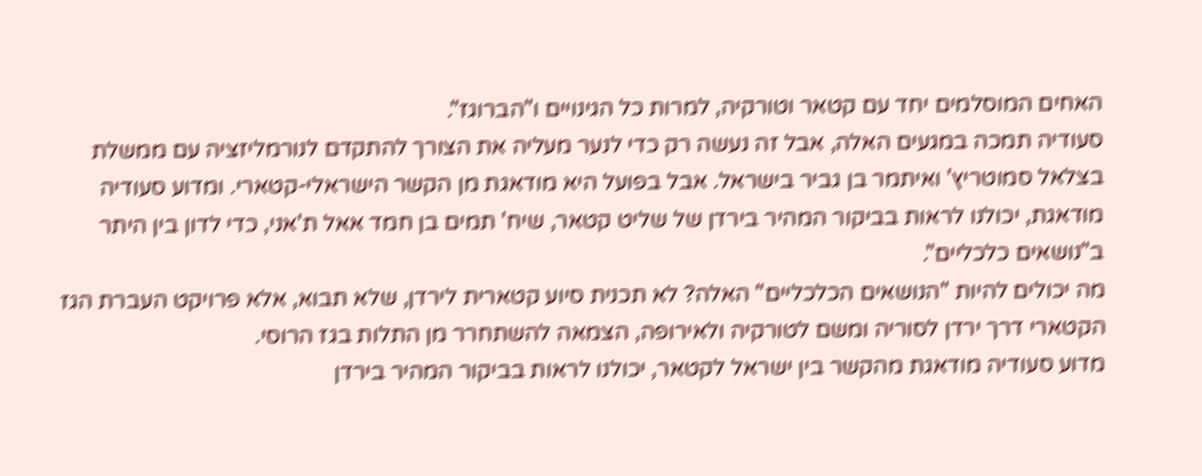האחים המוסלמים יחד עם קטאר וטורקיה, למרות כל הגינויים ו"הברוגז".
סעודיה תמכה במגעים האלה, אבל זה נעשה רק כדי לנער מעליה את הצורך להתקדם לנורמליזציה עם ממשלת בצלאל סמוטריץ' ואיתמר בן גביר בישראל. אבל בפועל היא מודאגת מן הקשר הישראלי-קטארי. ומדוע סעודיה מודאגת, יכולנו לראות בביקור המהיר בירדן של שליט קטאר, שיח' תמים בן חמד אאל ת'אני, כדי לדון בין היתר ב"נושאים כלכליים".
מה יכולים להיות "הנושאים הכלכליים" האלה? לא תכנית סיוע קטארית לירדן, שלא תבוא, אלא פרויקט העברת הגז הקטארי דרך ירדן לסוריה ומשם לטורקיה ולאירופה, הצמאה להשתחרר מן התלות בגז הרוסי.
מדוע סעודיה מודאגת מהקשר בין ישראל לקטאר, יכולנו לראות בביקור המהיר בירדן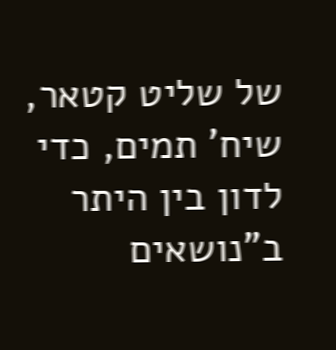של שליט קטאר, שיח' תמים, כדי לדון בין היתר ב"נושאים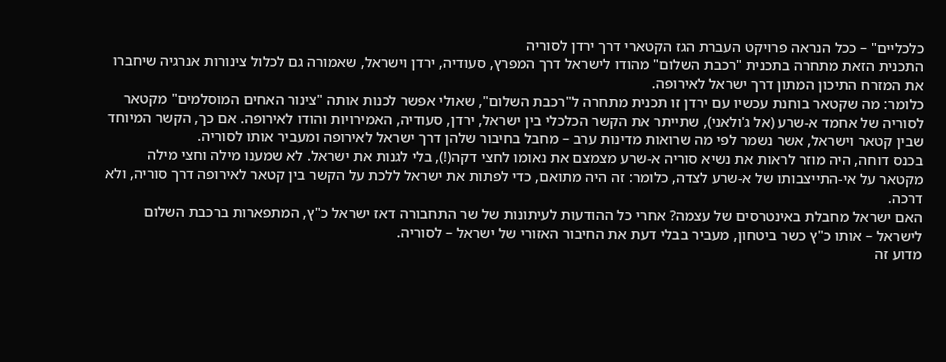כלכליים" – ככל הנראה פרויקט העברת הגז הקטארי דרך ירדן לסוריה
התכנית הזאת מתחרה בתכנית "רכבת השלום" מהודו לישראל דרך המפרץ, סעודיה, ירדן וישראל, שאמורה גם לכלול צינורות אנרגיה שיחברו את המזרח התיכון המתון דרך ישראל לאירופה.
כלומר: מה שקטאר בוחנת עכשיו עם ירדן זו תכנית מתחרה ל"רכבת השלום", שאולי אפשר לכנות אותה "צינור האחים המוסלמים" מקטאר לסוריה של אחמד א-שרע (אל ג'ולאני), שתייתר את הקשר הכלכלי בין ישראל, ירדן, סעודיה, האמירויות והודו לאירופה. אם כך, הקשר המיוחד שבין קטאר וישראל, אשר נשמר לפי מה שרואות מדינות ערב – מחבל בחיבור שלהן דרך ישראל לאירופה ומעביר אותו לסוריה.
בכנס דוחה, היה מוזר לראות את נשיא סוריה א-שרע מצמצם את נאומו לחצי דקה(!), בלי לגנות את ישראל. לא שמענו מילה וחצי מילה מקטאר על אי-התייצבותו של א-שרע לצדה, כלומר: זה היה מתואם, כדי לפתות את ישראל ללכת על הקשר בין קטאר לאירופה דרך סוריה, ולא דרכה.
האם ישראל מחבלת באינטרסים של עצמה? אחרי כל ההודעות לעיתונות של שר התחבורה דאז ישראל כ"ץ, המתפארות ברכבת השלום לישראל – אותו כ"ץ כשר ביטחון, מעביר בבלי דעת את החיבור האזורי של ישראל – לסוריה.
מדוע זה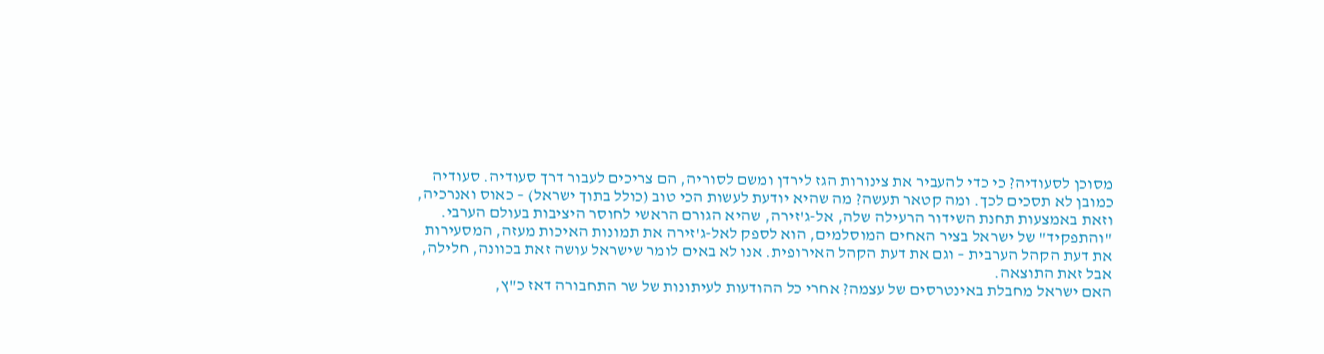מסוכן לסעודיה? כי כדי להעביר את צינורות הגז לירדן ומשם לסוריה, הם צריכים לעבור דרך סעודיה. סעודיה כמובן לא תסכים לכך. ומה קטאר תעשה? מה שהיא יודעת לעשות הכי טוב (כולל בתוך ישראל) – כאוס ואנרכיה, וזאת באמצעות תחנת השידור הרעילה שלה, אל-ג'זירה, שהיא הגורם הראשי לחוסר היציבות בעולם הערבי. "והתפקיד" של ישראל בציר האחים המוסלמים, הוא לספק לאל-ג'זירה את תמונות האיכות מעזה, המסעירות את דעת הקהל הערבית – וגם את דעת הקהל האירופית. אנו לא באים לומר שישראל עושה זאת בכוונה, חלילה, אבל זאת התוצאה.
האם ישראל מחבלת באינטרסים של עצמה? אחרי כל ההודעות לעיתונות של שר התחבורה דאז כ"ץ,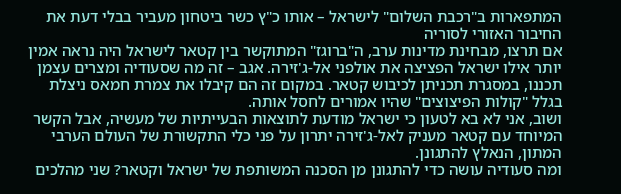המתפארות ב"רכבת השלום" לישראל – אותו כ"ץ כשר ביטחון מעביר בבלי דעת את החיבור האזורי לסוריה
אם תרצו, מבחינת מדינות ערב, ה"ברוגז" המתוקשר בין קטאר לישראל היה נראה אמין יותר אילו ישראל הפציצה את אולפני אל-ג'זירה. אגב – זה מה שסעודיה ומצרים עצמן תכננו, במסגרת תכניתן לכיבוש קטאר. במקום זה הם קיבלו את צמרת חמאס ניצלת בגלל "קולות הפיצוצים" שהיו אמורים לחסל אותה.
ושוב, אני לא בא לטעון כי ישראל מודעת לתוצאות הבעייתיות של מעשיה, אבל הקשר המיוחד עם קטאר מעניק לאל-ג'זירה יתרון על פני כלי התקשורת של העולם הערבי המתון, הנאלץ להתגונן.
ומה סעודיה עושה כדי להתגונן מן הסכנה המשותפת של ישראל וקטאר? שני מהלכים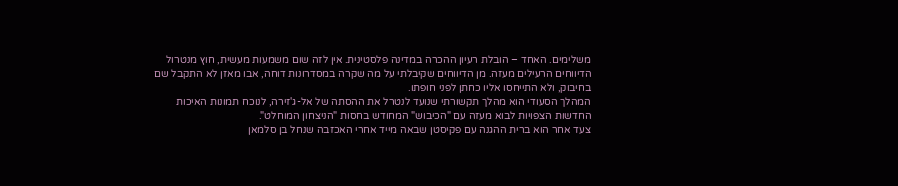משלימים. האחד – הובלת רעיון ההכרה במדינה פלסטינית. אין לזה שום משמעות מעשית, חוץ מנטרול הדיווחים הרעילים מעזה. מן הדיווחים שקיבלתי על מה שקרה במסדרונות דוחה, אבו מאזן לא התקבל שם בחיבוק, ולא התייחסו אליו כחתן לפני חופתו.
המהלך הסעודי הוא מהלך תקשורתי שנועד לנטרל את ההסתה של אל-ג'זירה, לנוכח תמונות האיכות החדשות הצפויות לבוא מעזה עם "הכיבוש" המחודש בחסות "הניצחון המוחלט".
צעד אחר הוא ברית ההגנה עם פקיסטן שבאה מייד אחרי האכזבה שנחל בן סלמאן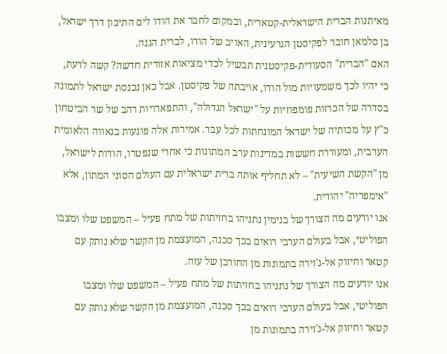מאיתנות הברית הישראלית-קטארית, ובמקום לחבר את הודו לים התיכון דרך ישראל, בן סלמאן חובר לפקיסטן הגרעינית, האויב של הודו, לברית הגנה.
האם "הברית" הסעודית-פקיסטנית תבשיל לכדי מציאות אזורית חדשה? קשה לדעת, כי יהיו לכך משמעויות מול הודו, אויבתה של פקיסטן. אבל כאן נכנסת ישראל לתמונה בסדרה של הכרזות פומפוזיות על "ישראל הגדולה", והתפארויות רהב של שר הביטחון כ"ץ על מכותיה של ישראל המונחתות לכל עבר. אמירות אלה פוגעות בגאווה הלאומית הערבית, ומעוררת חששות במדינות ערב המתונות כי אחרי שנפטרו, הודות לישראל, מן "הקשת השיעית" – לא תחליף אותה ברית ישראלית עם העולם הסוני המתון, אלא "אימפריה" יהודית.
אנו יודעים מה הצורך של בנימין נתניהו בחזיתות של מתח פעיל – המשפט שלו ומצבו הפוליטי, אבל בעולם הערבי רואים בכך סכנה, המועצמת מן הקשר שלא נותק עם קטאר וחיזוק אל-ג'זירה בתמונות מן החורבן של עזה.
אנו יודעים מה הצורך של נתניהו בחזיתות של מתח פעיל – המשפט שלו ומצבו הפוליטי, אבל בעולם הערבי רואים בכך סכנה, המועצמת מן הקשר שלא נותק עם קטאר וחיזוק אל-ג'זירה בתמונות מן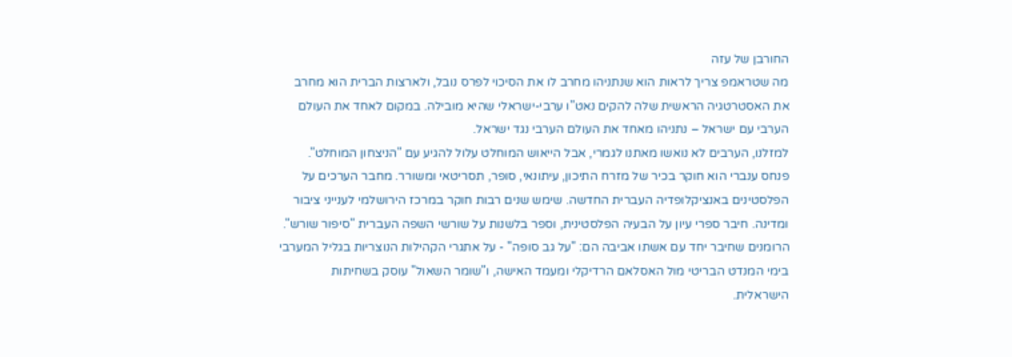החורבן של עזה
מה שטראמפ צריך לראות הוא שנתניהו מחרב לו את הסיכוי לפרס נובל, ולארצות הברית הוא מחרב את האסטרטגיה הראשית שלה להקים נאט"ו ערבי-ישראלי שהיא מובילה. במקום לאחד את העולם הערבי עם ישראל – נתניהו מאחד את העולם הערבי נגד ישראל.
למזלנו, הערבים לא נואשו מאתנו לגמרי, אבל הייאוש המוחלט עלול להגיע עם "הניצחון המוחלט".
פנחס ענברי הוא חוקר בכיר של מזרח התיכון, עיתונאי, סופר, תסריטאי ומשורר. מחבר הערכים על הפלסטינים באנציקלופדיה העברית החדשה. שימש שנים רבות חוקר במרכז הירושלמי לענייני ציבור ומדינה. חיבר ספרי עיון על הבעיה הפלסטינית, וספר בלשנות על שורשי השפה העברית "סיפור שורש". הרומנים שחיבר יחד עם אשתו אביבה הם: "על גב סופה" - על אתגרי הקהילות הנוצריות בגליל המערבי בימי המנדט הבריטי מול האסלאם הרדיקלי ומעמד האישה, ו"שומר השאול" עוסק בשחיתות הישראלית.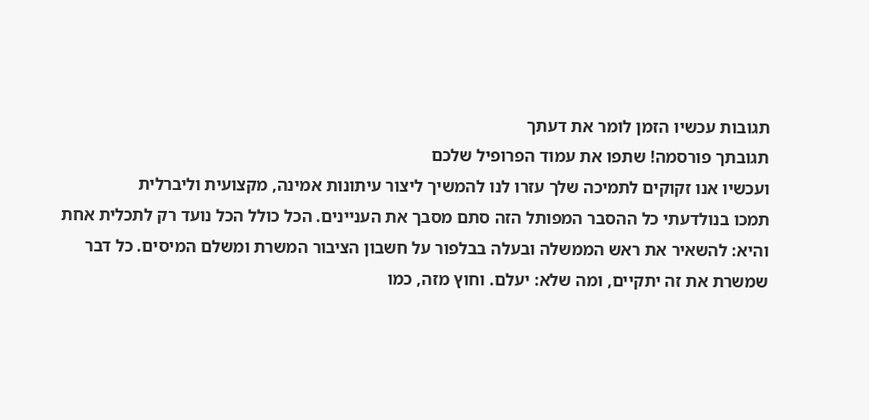תגובות עכשיו הזמן לומר את דעתך
תגובתך פורסמה! שתפו את עמוד הפרופיל שלכם
ועכשיו אנו זקוקים לתמיכה שלך עזרו לנו להמשיך ליצור עיתונות אמינה, מקצועית וליברלית
תמכו בנולדעתי כל ההסבר המפותל הזה סתם מסבך את העניינים. הכל כולל הכל נועד רק לתכלית אחת והיא: להשאיר את ראש הממשלה ובעלה בבלפור על חשבון הציבור המשרת ומשלם המיסים. כל דבר שמשרת את זה יתקיים, ומה שלא: יעלם. וחוץ מזה, כמו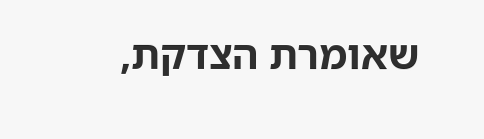שאומרת הצדקת,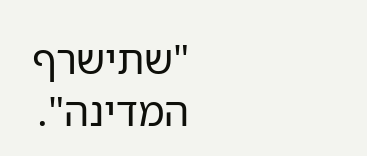"שתישרף המדינה".